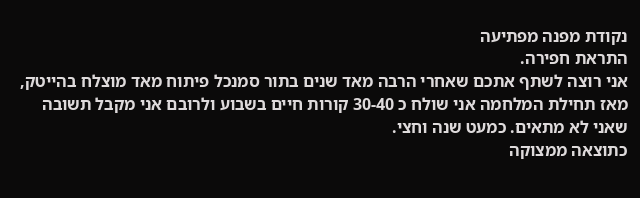נקודת מפנה מפתיעה
התראת חפירה.
אני רוצה לשתף אתכם שאחרי הרבה מאד שנים בתור סמנכל פיתוח מאד מוצלח בהייטק,
מאז תחילת המלחמה אני שולח כ 30-40 קורות חיים בשבוע ולרובם אני מקבל תשובה שאני לא מתאים. כמעט שנה וחצי.
כתוצאה ממצוקה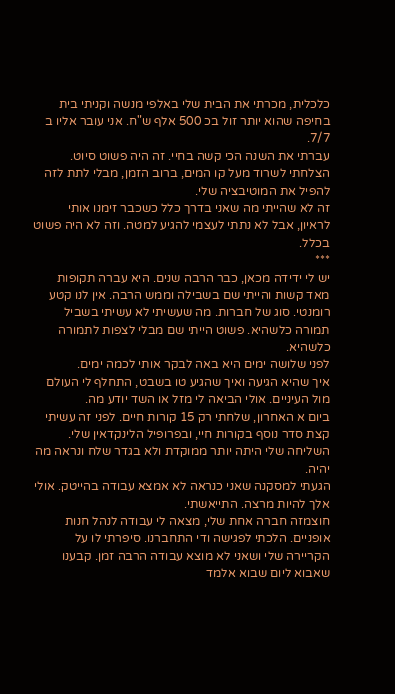כלכלית, מכרתי את הבית שלי באלפי מנשה וקניתי בית בחיפה שהוא יותר זול בכ 500 אלף ש"ח. אני עובר אליו ב 7/7.
עברתי את השנה הכי קשה בחיי. זה היה פשוט סיוט.
הצלחתי לשרוד מעל קו המים, ברוב הזמן, מבלי לתת לזה להפיל את המוטיבציה שלי.
זה לא שהייתי מה שאני בדרך כלל כשכבר זימנו אותי לראיון, אבל לא נתתי לעצמי להגיע למטה. וזה לא היה פשוט בכלל.
***
יש לי ידידה מכאן, כבר הרבה שנים. היא עברה תקופות מאד קשות והייתי שם בשבילה וממש הרבה. אין לנו קטע רומנטי. סוג של חברות. מה שעשיתי לא עשיתי בשביל תמורה כלשהיא. פשוט הייתי שם מבלי לצפות לתמורה כלשהיא.
לפני שלושה ימים היא באה לבקר אותי לכמה ימים.
איך שהיא הגיעה ואיך שהגיע טו בשבט, התחלף לי העולם מול העיניים. אולי הביאה לי מזל או השד יודע מה.
ביום א האחרון, שלחתי רק 15 קורות חיים. לפני זה עשיתי קצת סדר נוסף בקורות חיי, ובפרופיל הלינקדאין שלי. השליחה שלי היתה יותר ממוקדת ולא בגדר שלח ונראה מה יהיה.
הגעתי למסקנה שאני כנראה לא אמצא עבודה בהייטק. אולי אלך להיות מרצה. התייאשתי.
חוצמזה חברה אחת שלי, מצאה לי עבודה לנהל חנות אופניים. הלכתי לפגישה ודי התחברנו. סיפרתי לו על הקריירה שלי ושאני לא מוצא עבודה הרבה זמן. קבענו שאבוא ליום שבוא אלמד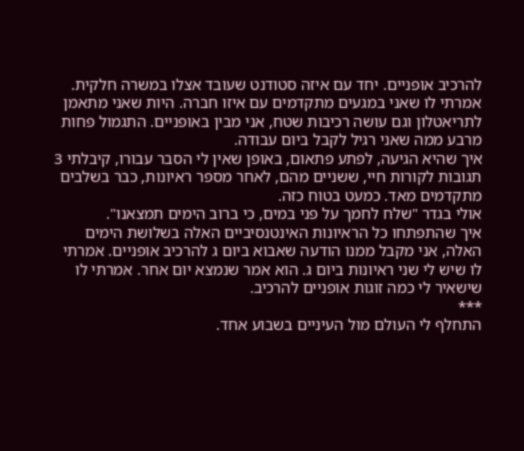להרכיב אופניים. יחד עם איזה סטודנט שעובד אצלו במשרה חלקית. אמרתי לו שאני במגעים מתקדמים עם איזו חברה. היות שאני מתאמן לתריאטלון וגם עושה רכיבות שטח, אני מבין באופניים. התגמול פחות מרבע ממה שאני רגיל לקבל ביום עבודה.
איך שהיא הגיעה, לפתע פתאום, באופן שאין לי הסבר עבורו, קיבלתי 3 תגובות לקורות חיי, ששניים מהם, לאחר מספר ראיונות, כבר בשלבים מתקדמים מאד. כמעט בטוח כזה.
אולי בגדר "שלח לחמך על פני במים, כי ברוב הימים תמצאנו".
איך שהתפתחו כל הראיונות האינטנסיביים האלה בשלושת הימים האלה, אני מקבל ממנו הודעה שאבוא ביום ג להרכיב אופניים. אמרתי לו שיש לי שני ראיונות ביום ג. הוא אמר שנמצא יום אחר. אמרתי לו שישאיר לי כמה זוגות אופניים להרכיב.
***
התחלף לי העולם מול העיניים בשבוע אחד.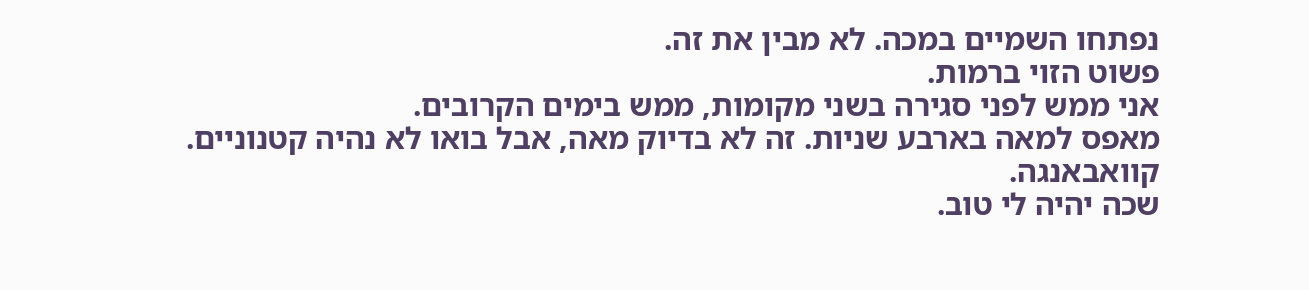נפתחו השמיים במכה. לא מבין את זה.
פשוט הזוי ברמות.
אני ממש לפני סגירה בשני מקומות, ממש בימים הקרובים.
מאפס למאה בארבע שניות. זה לא בדיוק מאה, אבל בואו לא נהיה קטנוניים.
קוואבאנגה.
שכה יהיה לי טוב.